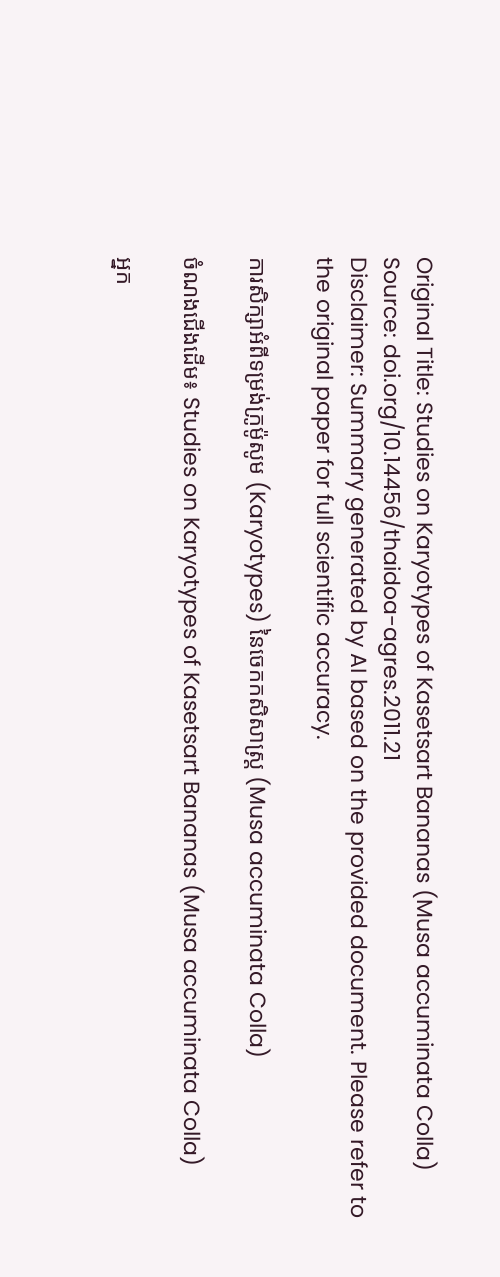Original Title: Studies on Karyotypes of Kasetsart Bananas (Musa accuminata Colla)
Source: doi.org/10.14456/thaidoa-agres.2011.21
Disclaimer: Summary generated by AI based on the provided document. Please refer to the original paper for full scientific accuracy.

ការសិក្សាអំពីទម្រង់ក្រូម៉ូសូម (Karyotypes) នៃចេកកសិសាស្ត្រ (Musa accuminata Colla)

ចំណងជើងដើម៖ Studies on Karyotypes of Kasetsart Bananas (Musa accuminata Colla)

អ្នក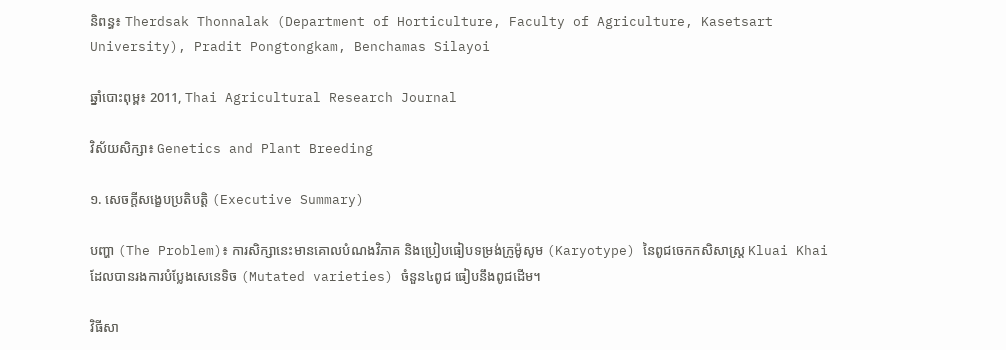និពន្ធ៖ Therdsak Thonnalak (Department of Horticulture, Faculty of Agriculture, Kasetsart University), Pradit Pongtongkam, Benchamas Silayoi

ឆ្នាំបោះពុម្ព៖ 2011, Thai Agricultural Research Journal

វិស័យសិក្សា៖ Genetics and Plant Breeding

១. សេចក្តីសង្ខេបប្រតិបត្តិ (Executive Summary)

បញ្ហា (The Problem)៖ ការសិក្សានេះមានគោលបំណងវិភាគ និងប្រៀបធៀបទម្រង់ក្រូម៉ូសូម (Karyotype) នៃពូជចេកកសិសាស្ត្រ Kluai Khai ដែលបានរងការបំប្លែងសេនេទិច (Mutated varieties) ចំនួន៤ពូជ ធៀបនឹងពូជដើម។

វិធីសា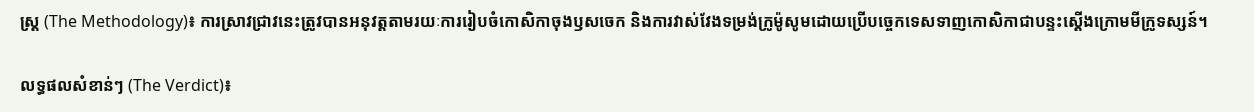ស្ត្រ (The Methodology)៖ ការស្រាវជ្រាវនេះត្រូវបានអនុវត្តតាមរយៈការរៀបចំកោសិកាចុងឫសចេក និងការវាស់វែងទម្រង់ក្រូម៉ូសូមដោយប្រើបច្ចេកទេសទាញកោសិកាជាបន្ទះស្តើងក្រោមមីក្រូទស្សន៍។

លទ្ធផលសំខាន់ៗ (The Verdict)៖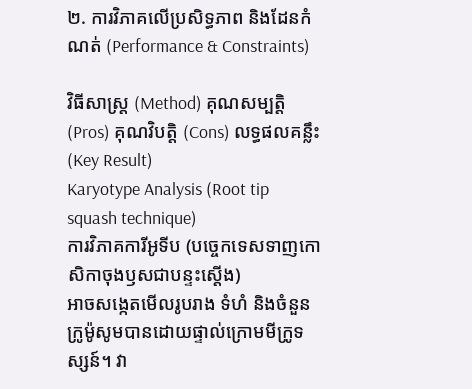២. ការវិភាគលើប្រសិទ្ធភាព និងដែនកំណត់ (Performance & Constraints)

វិធីសាស្ត្រ (Method) គុណសម្បត្តិ (Pros) គុណវិបត្តិ (Cons) លទ្ធផលគន្លឹះ (Key Result)
Karyotype Analysis (Root tip squash technique)
ការវិភាគការីអូទីប (បច្ចេកទេសទាញកោសិកាចុងឫសជាបន្ទះស្តើង)
អាចសង្កេតមើលរូបរាង ទំហំ និងចំនួនក្រូម៉ូសូមបានដោយផ្ទាល់ក្រោមមីក្រូទស្សន៍។ វា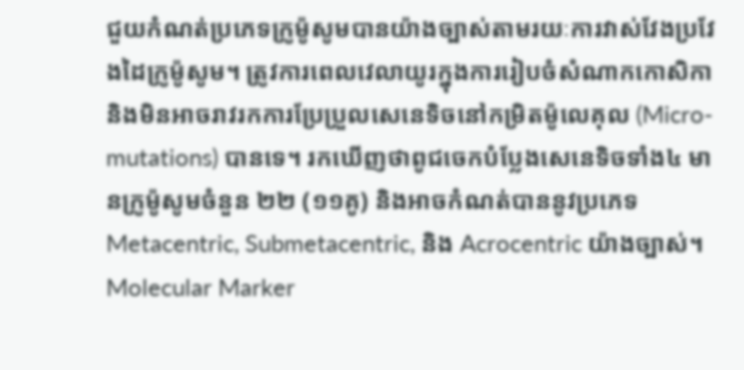ជួយកំណត់ប្រភេទក្រូម៉ូសូមបានយ៉ាងច្បាស់តាមរយៈការវាស់វែងប្រវែងដៃក្រូម៉ូសូម។ ត្រូវការពេលវេលាយូរក្នុងការរៀបចំសំណាកកោសិកា និងមិនអាចរាវរកការប្រែប្រួលសេនេទិចនៅកម្រិតម៉ូលេគុល (Micro-mutations) បានទេ។ រកឃើញថាពូជចេកបំប្លែងសេនេទិចទាំង៤ មានក្រូម៉ូសូមចំនួន ២២ (១១គូ) និងអាចកំណត់បាននូវប្រភេទ Metacentric, Submetacentric, និង Acrocentric យ៉ាងច្បាស់។
Molecular Marker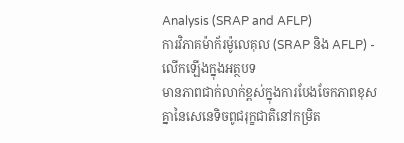Analysis (SRAP and AFLP)
ការវិភាគម៉ាក័រម៉ូលេគុល (SRAP និង AFLP) - លើកឡើងក្នុងអត្ថបទ
មានភាពជាក់លាក់ខ្ពស់ក្នុងការបែងចែកភាពខុសគ្នានៃសេនេទិចពូជរុក្ខជាតិនៅកម្រិត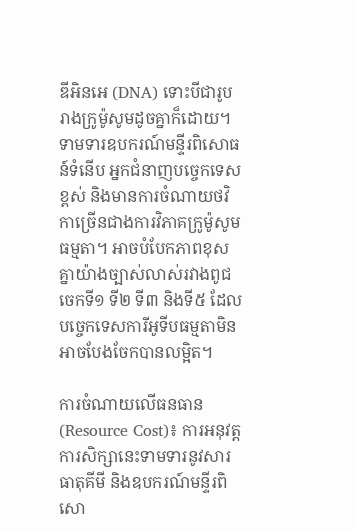ឌីអិនអេ (DNA) ទោះបីជារូបរាងក្រូម៉ូសូមដូចគ្នាក៏ដោយ។ ទាមទារឧបករណ៍មន្ទីរពិសោធន៍ទំនើប អ្នកជំនាញបច្ចេកទេសខ្ពស់ និងមានការចំណាយថវិកាច្រើនជាងការវិភាគក្រូម៉ូសូមធម្មតា។ អាចបំបែកភាពខុសគ្នាយ៉ាងច្បាស់លាស់រវាងពូជចេកទី១ ទី២ ទី៣ និងទី៥ ដែលបច្ចេកទេសការីអូទីបធម្មតាមិនអាចបែងចែកបានលម្អិត។

ការចំណាយលើធនធាន (Resource Cost)៖ ការអនុវត្តការសិក្សានេះទាមទារនូវសារធាតុគីមី និងឧបករណ៍មន្ទីរពិសោ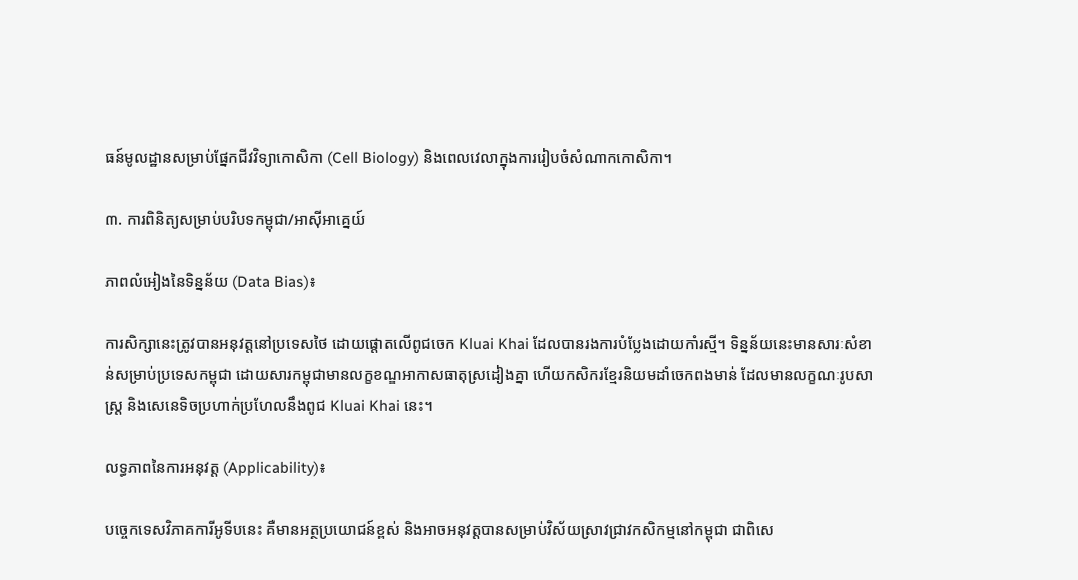ធន៍មូលដ្ឋានសម្រាប់ផ្នែកជីវវិទ្យាកោសិកា (Cell Biology) និងពេលវេលាក្នុងការរៀបចំសំណាកកោសិកា។

៣. ការពិនិត្យសម្រាប់បរិបទកម្ពុជា/អាស៊ីអាគ្នេយ៍

ភាពលំអៀងនៃទិន្នន័យ (Data Bias)៖

ការសិក្សានេះត្រូវបានអនុវត្តនៅប្រទេសថៃ ដោយផ្តោតលើពូជចេក Kluai Khai ដែលបានរងការបំប្លែងដោយកាំរស្មី។ ទិន្នន័យនេះមានសារៈសំខាន់សម្រាប់ប្រទេសកម្ពុជា ដោយសារកម្ពុជាមានលក្ខខណ្ឌអាកាសធាតុស្រដៀងគ្នា ហើយកសិករខ្មែរនិយមដាំចេកពងមាន់ ដែលមានលក្ខណៈរូបសាស្ត្រ និងសេនេទិចប្រហាក់ប្រហែលនឹងពូជ Kluai Khai នេះ។

លទ្ធភាពនៃការអនុវត្ត (Applicability)៖

បច្ចេកទេសវិភាគការីអូទីបនេះ គឺមានអត្ថប្រយោជន៍ខ្ពស់ និងអាចអនុវត្តបានសម្រាប់វិស័យស្រាវជ្រាវកសិកម្មនៅកម្ពុជា ជាពិសេ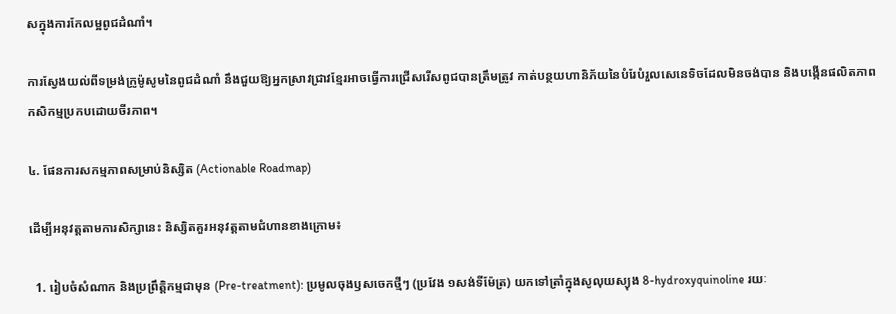សក្នុងការកែលម្អពូជដំណាំ។

ការស្វែងយល់ពីទម្រង់ក្រូម៉ូសូមនៃពូជដំណាំ នឹងជួយឱ្យអ្នកស្រាវជ្រាវខ្មែរអាចធ្វើការជ្រើសរើសពូជបានត្រឹមត្រូវ កាត់បន្ថយហានិភ័យនៃបំរែបំរួលសេនេទិចដែលមិនចង់បាន និងបង្កើនផលិតភាពកសិកម្មប្រកបដោយចីរភាព។

៤. ផែនការសកម្មភាពសម្រាប់និស្សិត (Actionable Roadmap)

ដើម្បីអនុវត្តតាមការសិក្សានេះ និស្សិតគួរអនុវត្តតាមជំហានខាងក្រោម៖

  1. រៀបចំសំណាក និងប្រព្រឹត្តិកម្មជាមុន (Pre-treatment): ប្រមូលចុងឫសចេកថ្មីៗ (ប្រវែង ១សង់ទីម៉ែត្រ) យកទៅត្រាំក្នុងសូលុយស្យុង 8-hydroxyquinoline រយៈ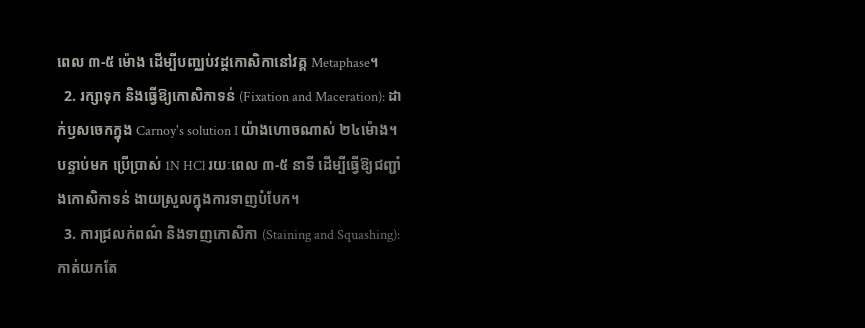ពេល ៣-៥ ម៉ោង ដើម្បីបញ្ឈប់វដ្តកោសិកានៅវគ្គ Metaphase។
  2. រក្សាទុក និងធ្វើឱ្យកោសិកាទន់ (Fixation and Maceration): ដាក់ឫសចេកក្នុង Carnoy's solution I យ៉ាងហោចណាស់ ២៤ម៉ោង។ បន្ទាប់មក ប្រើប្រាស់ 1N HCl រយៈពេល ៣-៥ នាទី ដើម្បីធ្វើឱ្យជញ្ជាំងកោសិកាទន់ ងាយស្រួលក្នុងការទាញបំបែក។
  3. ការជ្រលក់ពណ៌ និងទាញកោសិកា (Staining and Squashing): កាត់យកតែ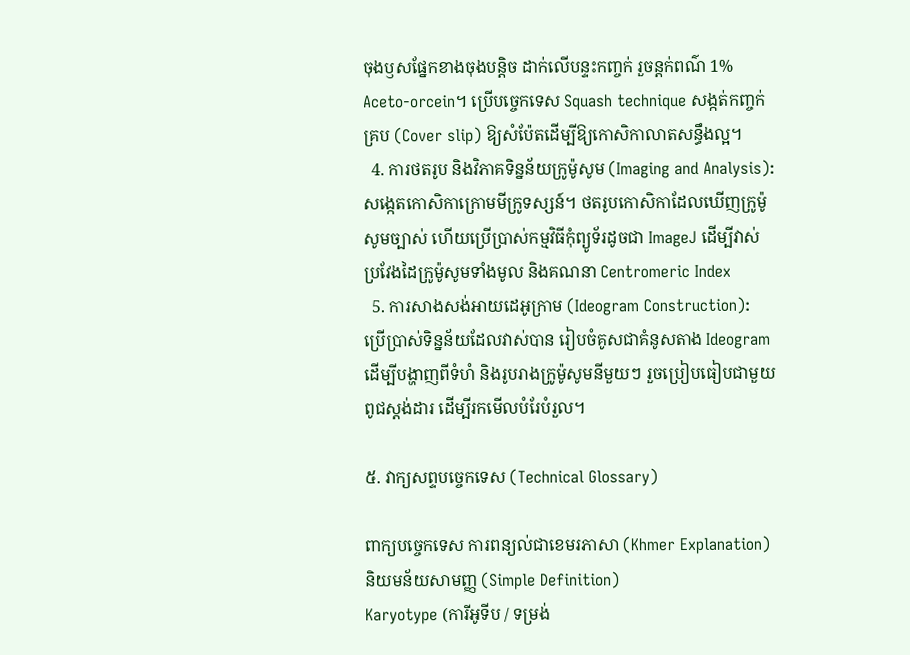ចុងឫសផ្នែកខាងចុងបន្តិច ដាក់លើបន្ទះកញ្ចក់ រួចន្តក់ពណ៌ 1% Aceto-orcein។ ប្រើបច្ចេកទេស Squash technique សង្កត់កញ្ចក់គ្រប (Cover slip) ឱ្យសំប៉ែតដើម្បីឱ្យកោសិកាលាតសន្ធឹងល្អ។
  4. ការថតរូប និងវិភាគទិន្នន័យក្រូម៉ូសូម (Imaging and Analysis): សង្កេតកោសិកាក្រោមមីក្រូទស្សន៍។ ថតរូបកោសិកាដែលឃើញក្រូម៉ូសូមច្បាស់ ហើយប្រើប្រាស់កម្មវិធីកុំព្យូទ័រដូចជា ImageJ ដើម្បីវាស់ប្រវែងដៃក្រូម៉ូសូមទាំងមូល និងគណនា Centromeric Index
  5. ការសាងសង់អាយដេអូក្រាម (Ideogram Construction): ប្រើប្រាស់ទិន្នន័យដែលវាស់បាន រៀបចំគូសជាគំនូសតាង Ideogram ដើម្បីបង្ហាញពីទំហំ និងរូបរាងក្រូម៉ូសូមនីមួយៗ រួចប្រៀបធៀបជាមួយពូជស្តង់ដារ ដើម្បីរកមើលបំរែបំរួល។

៥. វាក្យសព្ទបច្ចេកទេស (Technical Glossary)

ពាក្យបច្ចេកទេស ការពន្យល់ជាខេមរភាសា (Khmer Explanation) និយមន័យសាមញ្ញ (Simple Definition)
Karyotype (ការីអូទីប / ទម្រង់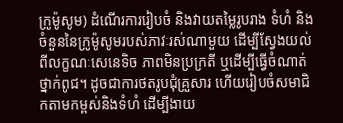ក្រូម៉ូសូម) ដំណើរការរៀបចំ និងវាយតម្លៃរូបរាង ទំហំ និងចំនួននៃក្រូម៉ូសូមរបស់ភាវៈរស់ណាមួយ ដើម្បីស្វែងយល់ពីលក្ខណៈសេនេទិច ភាពមិនប្រក្រតី ឬដើម្បីធ្វើចំណាត់ថ្នាក់ពូជ។ ដូចជាការថតរូបជុំគ្រួសារ ហើយរៀបចំសមាជិកតាមកម្ពស់និងទំហំ ដើម្បីងាយ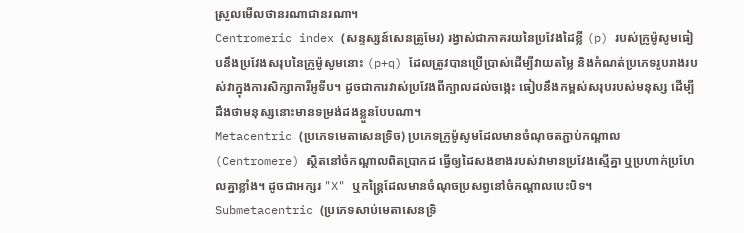ស្រួលមើលថានរណាជានរណា។
Centromeric index (សន្ទស្សន៍សេនត្រូមែរ) រង្វាស់ជាភាគរយនៃប្រវែងដៃខ្លី (p) របស់ក្រូម៉ូសូមធៀបនឹងប្រវែងសរុបនៃក្រូម៉ូសូមនោះ (p+q) ដែលត្រូវបានប្រើប្រាស់ដើម្បីវាយតម្លៃ និងកំណត់ប្រភេទរូបរាងរបស់វាក្នុងការសិក្សាការីអូទីប។ ដូចជាការវាស់ប្រវែងពីក្បាលដល់ចង្កេះ ធៀបនឹងកម្ពស់សរុបរបស់មនុស្ស ដើម្បីដឹងថាមនុស្សនោះមានទម្រង់ដងខ្លួនបែបណា។
Metacentric (ប្រភេទមេតាសេនទ្រិច) ប្រភេទក្រូម៉ូសូមដែលមានចំណុចតភ្ជាប់កណ្តាល (Centromere) ស្ថិតនៅចំកណ្តាលពិតប្រាកដ ធ្វើឲ្យដៃសងខាងរបស់វាមានប្រវែងស្មើគ្នា ឬប្រហាក់ប្រហែលគ្នាខ្លាំង។ ដូចជាអក្សរ "X" ឬកន្ត្រៃដែលមានចំណុចប្រសព្វនៅចំកណ្តាលបេះបិទ។
Submetacentric (ប្រភេទសាប់មេតាសេនទ្រិ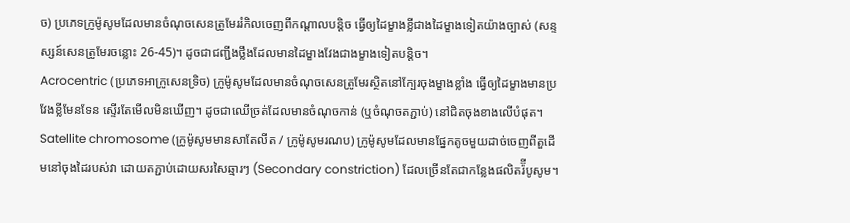ច) ប្រភេទក្រូម៉ូសូមដែលមានចំណុចសេនត្រូមែររំកិលចេញពីកណ្តាលបន្តិច ធ្វើឲ្យដៃម្ខាងខ្លីជាងដៃម្ខាងទៀតយ៉ាងច្បាស់ (សន្ទស្សន៍សេនត្រូមែរចន្លោះ 26-45)។ ដូចជាជញ្ជីងថ្លឹងដែលមានដៃម្ខាងវែងជាងម្ខាងទៀតបន្តិច។
Acrocentric (ប្រភេទអាក្រូសេនទ្រិច) ក្រូម៉ូសូមដែលមានចំណុចសេនត្រូមែរស្ថិតនៅក្បែរចុងម្ខាងខ្លាំង ធ្វើឲ្យដៃម្ខាងមានប្រវែងខ្លីមែនទែន ស្ទើរតែមើលមិនឃើញ។ ដូចជាឈើច្រត់ដែលមានចំណុចកាន់ (ឬចំណុចតភ្ជាប់) នៅជិតចុងខាងលើបំផុត។
Satellite chromosome (ក្រូម៉ូសូមមានសាតែលីត / ក្រូម៉ូសូមរណប) ក្រូម៉ូសូមដែលមានផ្នែកតូចមួយដាច់ចេញពីតួដើមនៅចុងដៃរបស់វា ដោយតភ្ជាប់ដោយសរសៃឆ្មារៗ (Secondary constriction) ដែលច្រើនតែជាកន្លែងផលិតរ៉៊ីបូសូម។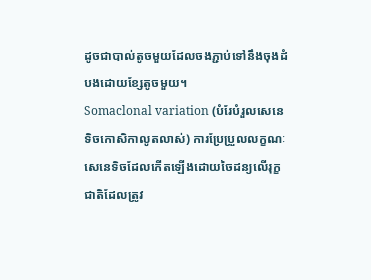ដូចជាបាល់តូចមួយដែលចងភ្ជាប់ទៅនឹងចុងដំបងដោយខ្សែតូចមួយ។
Somaclonal variation (បំរែបំរួលសេនេទិចកោសិកាលូតលាស់) ការប្រែប្រួលលក្ខណៈសេនេទិចដែលកើតឡើងដោយចៃដន្យលើរុក្ខជាតិដែលត្រូវ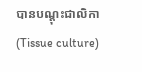បានបណ្តុះជាលិកា (Tissue culture)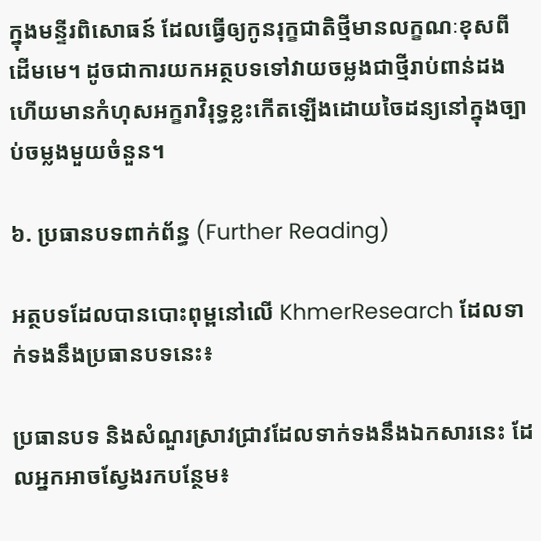ក្នុងមន្ទីរពិសោធន៍ ដែលធ្វើឲ្យកូនរុក្ខជាតិថ្មីមានលក្ខណៈខុសពីដើមមេ។ ដូចជាការយកអត្ថបទទៅវាយចម្លងជាថ្មីរាប់ពាន់ដង ហើយមានកំហុសអក្ខរាវិរុទ្ធខ្លះកើតឡើងដោយចៃដន្យនៅក្នុងច្បាប់ចម្លងមួយចំនួន។

៦. ប្រធានបទពាក់ព័ន្ធ (Further Reading)

អត្ថបទដែលបានបោះពុម្ពនៅលើ KhmerResearch ដែលទាក់ទងនឹងប្រធានបទនេះ៖

ប្រធានបទ និងសំណួរស្រាវជ្រាវដែលទាក់ទងនឹងឯកសារនេះ ដែលអ្នកអាចស្វែងរកបន្ថែម៖